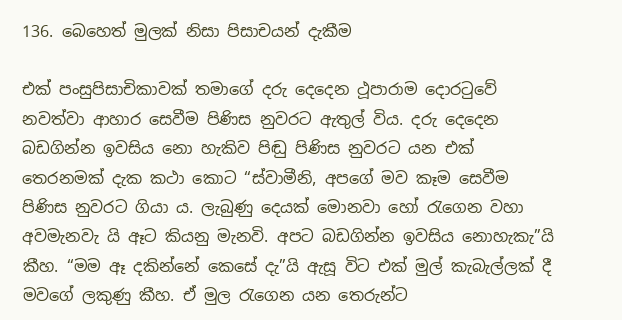136. බෙහෙත් මුලක් නිසා පිසාචයන් දැකීම

එක් පංසුපිසාචිකාවක් තමාගේ දරු දෙදෙන ථූපාරාම දොරටුවේ නවත්වා ආහාර සෙවීම පිණිස නුවරට ඇතුල් විය. දරු දෙදෙන බඩගින්න ඉවසිය නො හැකිව පිඬු පිණිස නුවරට යන එක් තෙරනමක් දැක කථා කොට “ස්වාමීනි, අපගේ මව කෑම සෙවීම පිණිස නුවරට ගියා ය. ලැබුණු දෙයක් මොනවා හෝ රැගෙන වහා අවමැනවැ යි ඈට කියනු මැනවි. අපට බඩගින්න ඉවසිය නොහැකැ”යි කීහ. “මම ඈ දකින්නේ කෙසේ දැ”යි ඇසූ විට එක් මුල් කැබැල්ලක් දී මවගේ ලකුණු කීහ. ඒ මුල රැගෙන යන තෙරුන්ට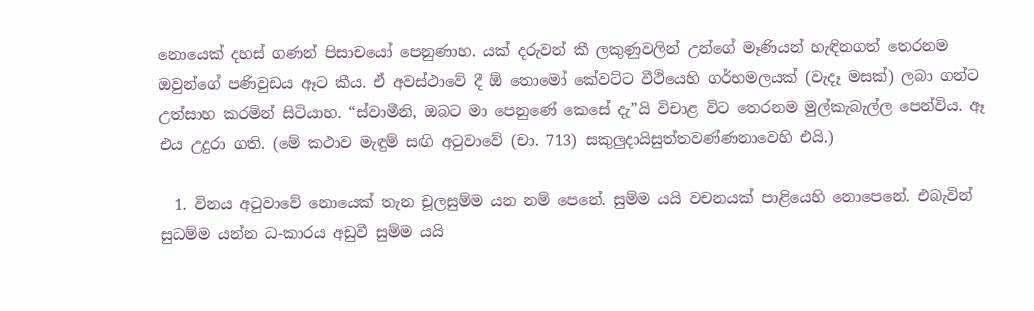නොයෙක් දහස් ගණන් පිසාචයෝ පෙනුණාහ. යක් දරුවන් කී ලකුණුවලින් උන්ගේ මෑණියන් හැඳිනගත් තෙරනම ඔවුන්ගේ පණිවුඩය ඈට කීය. ඒ අවස්ථාවේ දී ඕ තොමෝ කේවට්ට වීථියෙහි ගර්භමලයක් (වැදෑ මසක්) ලබා ගන්ට උත්සාහ කරමින් සිටියාහ. “ස්වාමීනි, ඔබට මා පෙනුණේ කෙසේ දැ”යි විචාළ විට තෙරනම මුල්කැබැල්ල පෙන්විය. ඈ එය උදුරා ගති. (මේ කථාව මැඳුම් සඟි අටුවාවේ (චා. 713) සකුලුදායිසුත්තවණ්ණනාවෙහි එයි.)

  1. විනය අටුවාවේ නොයෙක් තැන චූලසුම්ම යන නම් පෙනේ. සුම්ම යයි වචනයක් පාළියෙහි නොපෙනේ. එබැවින් සුධම්ම යන්න ධ-කාරය අඩුවී සුම්ම යයි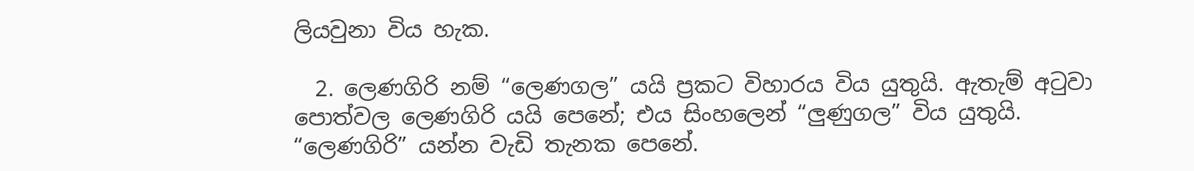ලියවුනා විය හැක.

  2. ලෙණගිරි නම් “ලෙණගල” යයි ප්‍ර‍කට විහාරය විය යුතුයි. ඇතැම් අටුවා පොත්වල ලෙණගිරි යයි පෙනේ; එය සිංහලෙන් “ලුණුගල” විය යුතුයි. “ලෙණගිරි” යන්න වැඩි තැනක පෙනේ.